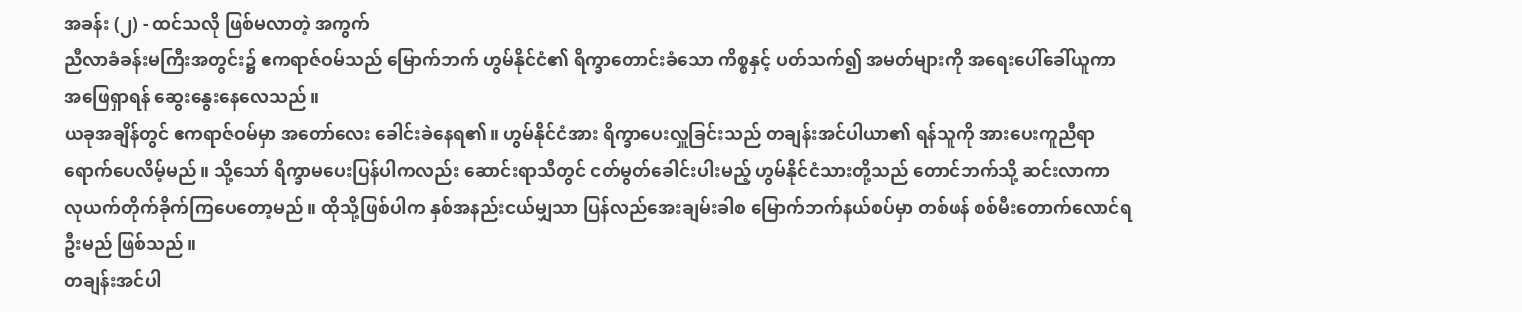အခန်း (၂) - ထင်သလို ဖြစ်မလာတဲ့ အကွက်
ညီလာခံခန်းမကြီးအတွင်း၌ ဧကရာဇ်ဝမ်သည် မြောက်ဘက် ဟွမ်နိုင်ငံ၏ ရိက္ခာတောင်းခံသော ကိစ္စနှင့် ပတ်သက်၍ အမတ်များကို အရေးပေါ်ခေါ်ယူကာ အဖြေရှာရန် ဆွေးနွေးနေလေသည်။
ယခုအချိန်တွင် ဧကရာဇ်ဝမ်မှာ အတော်လေး ခေါင်းခဲနေရ၏။ ဟွမ်နိုင်ငံအား ရိက္ခာပေးလှူခြင်းသည် တချန်းအင်ပါယာ၏ ရန်သူကို အားပေးကူညီရာ ရောက်ပေလိမ့်မည်။ သို့သော် ရိက္ခာမပေးပြန်ပါကလည်း ဆောင်းရာသီတွင် ငတ်မွတ်ခေါင်းပါးမည့် ဟွမ်နိုင်ငံသားတို့သည် တောင်ဘက်သို့ ဆင်းလာကာ လုယက်တိုက်ခိုက်ကြပေတော့မည်။ ထိုသို့ဖြစ်ပါက နှစ်အနည်းငယ်မျှသာ ပြန်လည်အေးချမ်းခါစ မြောက်ဘက်နယ်စပ်မှာ တစ်ဖန် စစ်မီးတောက်လောင်ရဦးမည် ဖြစ်သည်။
တချန်းအင်ပါ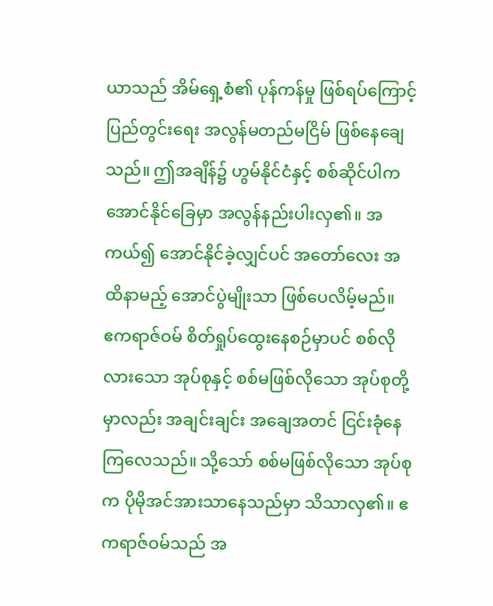ယာသည် အိမ်ရှေ့စံ၏ ပုန်ကန်မှု ဖြစ်ရပ်ကြောင့် ပြည်တွင်းရေး အလွန်မတည်မငြိမ် ဖြစ်နေချေသည်။ ဤအချိန်၌ ဟွမ်နိုင်ငံနှင့် စစ်ဆိုင်ပါက အောင်နိုင်ခြေမှာ အလွန်နည်းပါးလှ၏။ အကယ်၍ အောင်နိုင်ခဲ့လျှင်ပင် အတော်လေး အထိနာမည့် အောင်ပွဲမျိုးသာ ဖြစ်ပေလိမ့်မည်။
ဧကရာဇ်ဝမ် စိတ်ရှုပ်ထွေးနေစဉ်မှာပင် စစ်လိုလားသော အုပ်စုနှင့် စစ်မဖြစ်လိုသော အုပ်စုတို့မှာလည်း အချင်းချင်း အချေအတင် ငြင်းခုံနေကြလေသည်။ သို့သော် စစ်မဖြစ်လိုသော အုပ်စုက ပိုမိုအင်အားသာနေသည်မှာ သိသာလှ၏။ ဧကရာဇ်ဝမ်သည် အ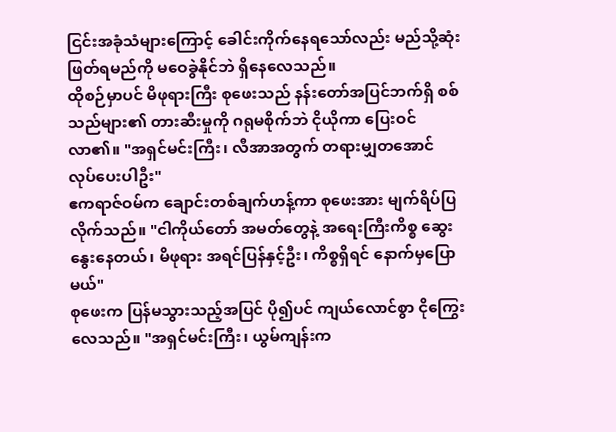ငြင်းအခုံသံများကြောင့် ခေါင်းကိုက်နေရသော်လည်း မည်သို့ဆုံးဖြတ်ရမည်ကို မဝေခွဲနိုင်ဘဲ ရှိနေလေသည်။
ထိုစဉ်မှာပင် မိဖုရားကြီး စုဖေးသည် နန်းတော်အပြင်ဘက်ရှိ စစ်သည်များ၏ တားဆီးမှုကို ဂရုမစိုက်ဘဲ ငိုယိုကာ ပြေးဝင်လာ၏။ "အရှင်မင်းကြီး၊ လီအာအတွက် တရားမျှတအောင် လုပ်ပေးပါဦး"
ဧကရာဇ်ဝမ်က ချောင်းတစ်ချက်ဟန့်ကာ စုဖေးအား မျက်ရိပ်ပြလိုက်သည်။ "ငါကိုယ်တော် အမတ်တွေနဲ့ အရေးကြီးကိစ္စ ဆွေးနွေးနေတယ်၊ မိဖုရား အရင်ပြန်နှင့်ဦး၊ ကိစ္စရှိရင် နောက်မှပြောမယ်"
စုဖေးက ပြန်မသွားသည့်အပြင် ပို၍ပင် ကျယ်လောင်စွာ ငိုကြွေးလေသည်။ "အရှင်မင်းကြီး၊ ယွမ်ကျန်းက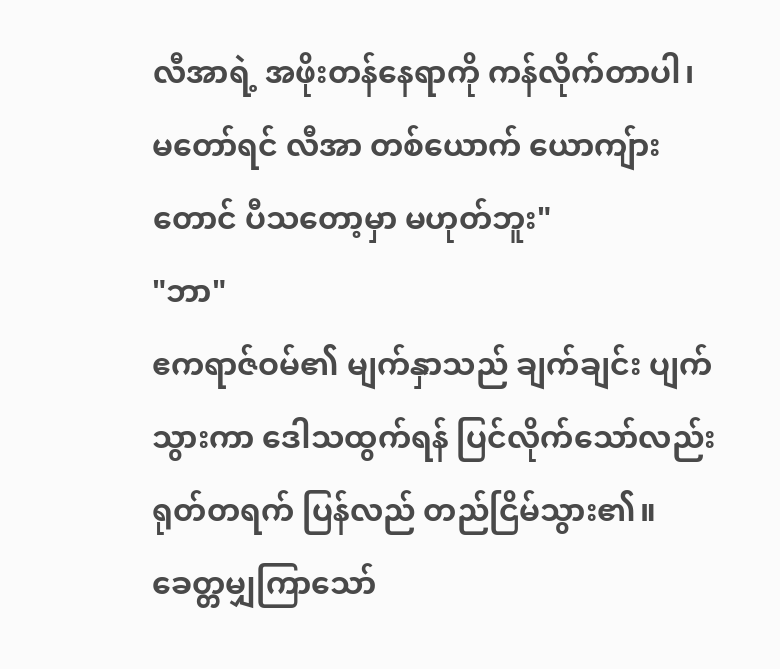လီအာရဲ့ အဖိုးတန်နေရာကို ကန်လိုက်တာပါ၊ မတော်ရင် လီအာ တစ်ယောက် ယောကျ်ားတောင် ပီသတော့မှာ မဟုတ်ဘူး"
"ဘာ"
ဧကရာဇ်ဝမ်၏ မျက်နှာသည် ချက်ချင်း ပျက်သွားကာ ဒေါသထွက်ရန် ပြင်လိုက်သော်လည်း ရုတ်တရက် ပြန်လည် တည်ငြိမ်သွား၏။ ခေတ္တမျှကြာသော်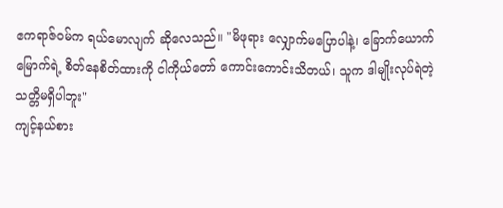ဧကရာဇ်ဝမ်က ရယ်မောလျက် ဆိုလေသည်။ "မိဖုရား လျှောက်မပြောပါနဲ့၊ ခြောက်ယောက်မြောက်ရဲ့ စိတ်နေစိတ်ထားကို ငါကိုယ်တော် ကောင်းကောင်းသိတယ်၊ သူက ဒါမျိုးလုပ်ရဲတဲ့ သတ္တိမရှိပါဘူး"
ကျင့်နယ်စား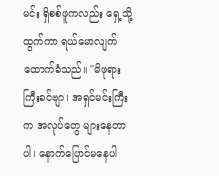မင်း ရှိစစ်ဖူကလည်း ရှေ့သို့ထွက်ကာ ရယ်မောလျက် ထောက်ခံသည်။ "မိဖုရားကြီးခင်ဗျာ၊ အရှင်မင်းကြီးက အလုပ်တွေ များနေတာပါ၊ နောက်ပြောင်မနေပါ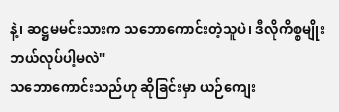နဲ့၊ ဆဋ္ဌမမင်းသားက သဘောကောင်းတဲ့သူပဲ၊ ဒီလိုကိစ္စမျိုး ဘယ်လုပ်ပါ့မလဲ"
သဘောကောင်းသည်ဟု ဆိုခြင်းမှာ ယဉ်ကျေး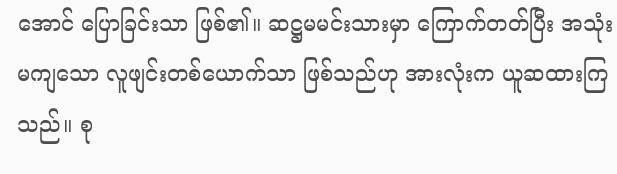အောင် ပြောခြင်းသာ ဖြစ်၏။ ဆဋ္ဌမမင်းသားမှာ ကြောက်တတ်ပြီး အသုံးမကျသော လူဖျင်းတစ်ယောက်သာ ဖြစ်သည်ဟု အားလုံးက ယူဆထားကြသည်။ စု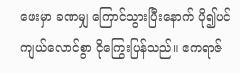ဖေးမှာ ခဏမျှ ကြောင်သွားပြီးနောက် ပို၍ပင် ကျယ်လောင်စွာ ငိုကြွေးပြန်သည်။ ဧကရာဇ်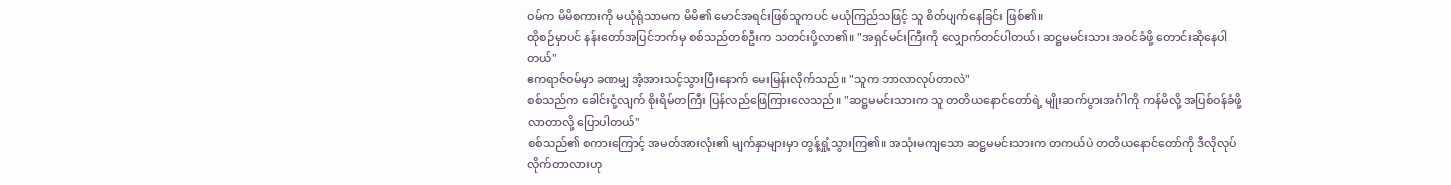ဝမ်က မိမိစကားကို မယုံရုံသာမက မိမိ၏ မောင်အရင်းဖြစ်သူကပင် မယုံကြည်သဖြင့် သူ စိတ်ပျက်နေခြင်း ဖြစ်၏။
ထိုစဉ်မှာပင် နန်းတော်အပြင်ဘက်မှ စစ်သည်တစ်ဦးက သတင်းပို့လာ၏။ "အရှင်မင်းကြီးကို လျှောက်တင်ပါတယ်၊ ဆဋ္ဌမမင်းသား အဝင်ခံဖို့ တောင်းဆိုနေပါတယ်"
ဧကရာဇ်ဝမ်မှာ ခဏမျှ အံ့အားသင့်သွားပြီးနောက် မေးမြန်းလိုက်သည်။ "သူက ဘာလာလုပ်တာလဲ"
စစ်သည်က ခေါင်းငုံ့လျက် စိုးရိမ်တကြီး ပြန်လည်ဖြေကြားလေသည်။ "ဆဋ္ဌမမင်းသားက သူ တတိယနောင်တော်ရဲ့ မျိုးဆက်ပွားအင်္ဂါကို ကန်မိလို့ အပြစ်ဝန်ခံဖို့ လာတာလို့ ပြောပါတယ်"
စစ်သည်၏ စကားကြောင့် အမတ်အားလုံး၏ မျက်နှာများမှာ တွန့်ရှုံ့သွားကြ၏။ အသုံးမကျသော ဆဋ္ဌမမင်းသားက တကယ်ပဲ တတိယနောင်တော်ကို ဒီလိုလုပ်လိုက်တာလားဟု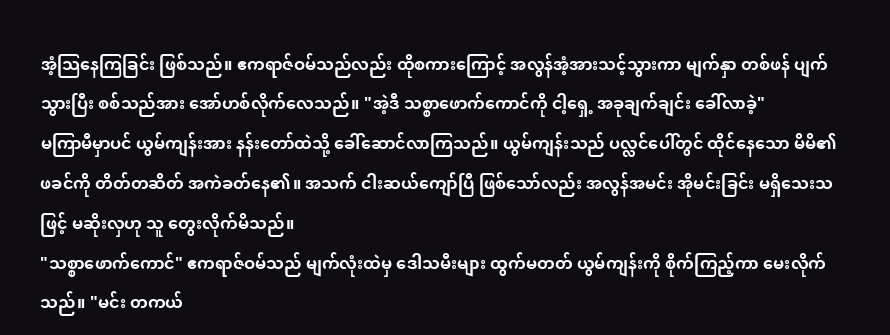အံ့သြနေကြခြင်း ဖြစ်သည်။ ဧကရာဇ်ဝမ်သည်လည်း ထိုစကားကြောင့် အလွန်အံ့အားသင့်သွားကာ မျက်နှာ တစ်ဖန် ပျက်သွားပြီး စစ်သည်အား အော်ဟစ်လိုက်လေသည်။ "အဲ့ဒီ သစ္စာဖောက်ကောင်ကို ငါ့ရှေ့ အခုချက်ချင်း ခေါ်လာခဲ့"
မကြာမီမှာပင် ယွမ်ကျန်းအား နန်းတော်ထဲသို့ ခေါ်ဆောင်လာကြသည်။ ယွမ်ကျန်းသည် ပလ္လင်ပေါ်တွင် ထိုင်နေသော မိမိ၏ ဖခင်ကို တိတ်တဆိတ် အကဲခတ်နေ၏။ အသက် ငါးဆယ်ကျော်ပြီ ဖြစ်သော်လည်း အလွန်အမင်း အိုမင်းခြင်း မရှိသေးသဖြင့် မဆိုးလှဟု သူ တွေးလိုက်မိသည်။
"သစ္စာဖောက်ကောင်" ဧကရာဇ်ဝမ်သည် မျက်လုံးထဲမှ ဒေါသမီးများ ထွက်မတတ် ယွမ်ကျန်းကို စိုက်ကြည့်ကာ မေးလိုက်သည်။ "မင်း တကယ်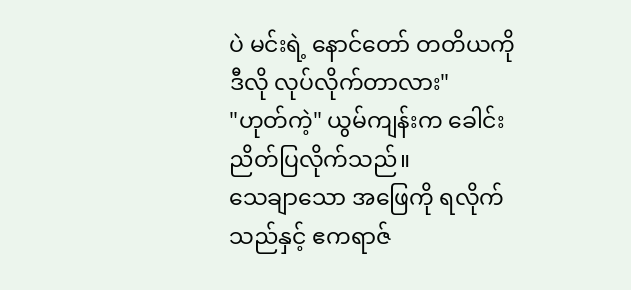ပဲ မင်းရဲ့ နောင်တော် တတိယကို ဒီလို လုပ်လိုက်တာလား"
"ဟုတ်ကဲ့" ယွမ်ကျန်းက ခေါင်းညိတ်ပြလိုက်သည်။
သေချာသော အဖြေကို ရလိုက်သည်နှင့် ဧကရာဇ်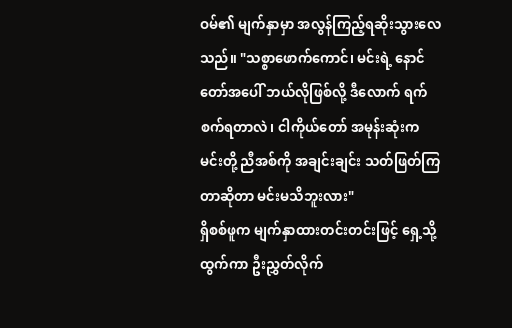ဝမ်၏ မျက်နှာမှာ အလွန်ကြည့်ရဆိုးသွားလေသည်။ "သစ္စာဖောက်ကောင်၊ မင်းရဲ့ နောင်တော်အပေါ် ဘယ်လိုဖြစ်လို့ ဒီလောက် ရက်စက်ရတာလဲ၊ ငါကိုယ်တော် အမုန်းဆုံးက မင်းတို့ ညီအစ်ကို အချင်းချင်း သတ်ဖြတ်ကြတာဆိုတာ မင်းမသိဘူးလား"
ရှိစစ်ဖူက မျက်နှာထားတင်းတင်းဖြင့် ရှေ့သို့ထွက်ကာ ဦးညွှတ်လိုက်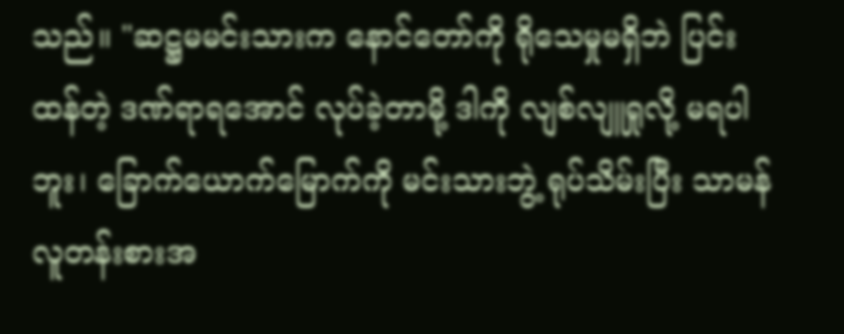သည်။ "ဆဋ္ဌမမင်းသားက နောင်တော်ကို ရိုသေမှုမရှိဘဲ ပြင်းထန်တဲ့ ဒဏ်ရာရအောင် လုပ်ခဲ့တာမို့ ဒါကို လျစ်လျူရှုလို့ မရပါဘူး၊ ခြောက်ယောက်မြောက်ကို မင်းသားဘွဲ့ ရုပ်သိမ်းပြီး သာမန်လူတန်းစားအ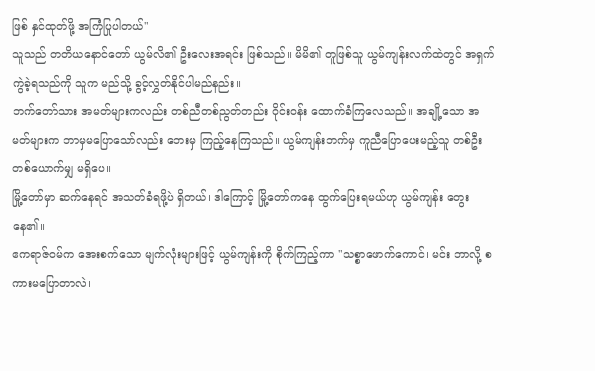ဖြစ် နှင်ထုတ်ဖို့ အကြံပြုပါတယ်"
သူသည် တတိယနောင်တော် ယွမ်လိ၏ ဦးလေးအရင်း ဖြစ်သည်။ မိမိ၏ တူဖြစ်သူ ယွမ်ကျန်းလက်ထဲတွင် အရှက်ကွဲခဲ့ရသည်ကို သူက မည်သို့ ခွင့်လွှတ်နိုင်ပါမည်နည်း။
ဘက်တော်သား အမတ်များကလည်း တစ်ညီတစ်ညွတ်တည်း ဝိုင်းဝန်း ထောက်ခံကြလေသည်။ အချို့သော အမတ်များက ဘာမှမပြောသော်လည်း ဘေးမှ ကြည့်နေကြသည်။ ယွမ်ကျန်းဘက်မှ ကူညီပြောပေးမည့်သူ တစ်ဦးတစ်ယောက်မျှ မရှိပေ။
မြို့တော်မှာ ဆက်နေရင် အသတ်ခံရဖို့ပဲ ရှိတယ်၊ ဒါကြောင့် မြို့တော်ကနေ ထွက်ပြေးရမယ်ဟု ယွမ်ကျန်း တွေးနေ၏။
ဧကရာဇ်ဝမ်က အေးစက်သော မျက်လုံးများဖြင့် ယွမ်ကျန်းကို စိုက်ကြည့်ကာ "သစ္စာဖောက်ကောင်၊ မင်း ဘာလို့ စကားမပြောတာလဲ၊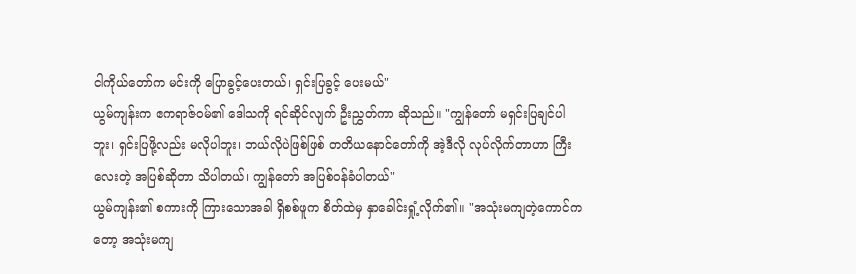ငါကိုယ်တော်က မင်းကို ပြောခွင့်ပေးတယ်၊ ရှင်းပြခွင့် ပေးမယ်"
ယွမ်ကျန်းက ဧကရာဇ်ဝမ်၏ ဒေါသကို ရင်ဆိုင်လျက် ဦးညွှတ်ကာ ဆိုသည်။ "ကျွန်တော် မရှင်းပြချင်ပါဘူး၊ ရှင်းပြဖို့လည်း မလိုပါဘူး၊ ဘယ်လိုပဲဖြစ်ဖြစ် တတိယနောင်တော်ကို အဲ့ဒီလို လုပ်လိုက်တာဟာ ကြီးလေးတဲ့ အပြစ်ဆိုတာ သိပါတယ်၊ ကျွန်တော် အပြစ်ဝန်ခံပါတယ်"
ယွမ်ကျန်း၏ စကားကို ကြားသောအခါ ရှိစစ်ဖူက စိတ်ထဲမှ နှာခေါင်းရှုံ့လိုက်၏။ "အသုံးမကျတဲ့ကောင်ကတော့ အသုံးမကျ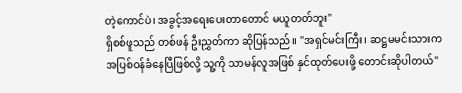တဲ့ကောင်ပဲ၊ အခွင့်အရေးပေးတာတောင် မယူတတ်ဘူး"
ရှိစစ်ဖူသည် တစ်ဖန် ဦးညွှတ်ကာ ဆိုပြန်သည်။ "အရှင်မင်းကြီး၊ ဆဋ္ဌမမင်းသားက အပြစ်ဝန်ခံနေပြီဖြစ်လို့ သူ့ကို သာမန်လူအဖြစ် နှင်ထုတ်ပေးဖို့ တောင်းဆိုပါတယ်"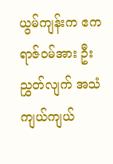ယွမ်ကျန်းက ဧကရာဇ်ဝမ်အား ဦးညွှတ်လျက် အသံကျယ်ကျယ်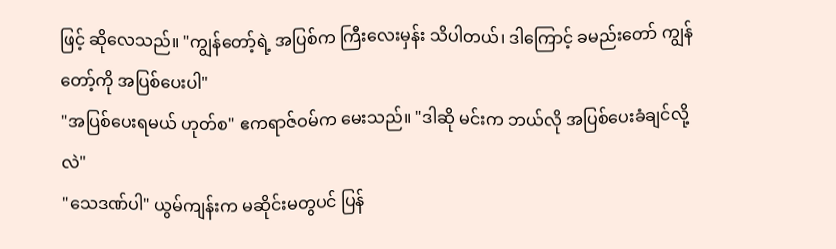ဖြင့် ဆိုလေသည်။ "ကျွန်တော့်ရဲ့ အပြစ်က ကြီးလေးမှန်း သိပါတယ်၊ ဒါကြောင့် ခမည်းတော် ကျွန်တော့်ကို အပြစ်ပေးပါ"
"အပြစ်ပေးရမယ် ဟုတ်စ" ဧကရာဇ်ဝမ်က မေးသည်။ "ဒါဆို မင်းက ဘယ်လို အပြစ်ပေးခံချင်လို့လဲ"
"သေဒဏ်ပါ" ယွမ်ကျန်းက မဆိုင်းမတွပင် ပြန်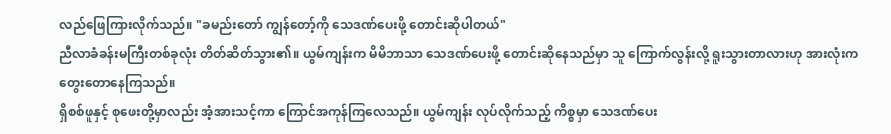လည်ဖြေကြားလိုက်သည်။ "ခမည်းတော် ကျွန်တော့်ကို သေဒဏ်ပေးဖို့ တောင်းဆိုပါတယ်"
ညီလာခံခန်းမကြီးတစ်ခုလုံး တိတ်ဆိတ်သွား၏။ ယွမ်ကျန်းက မိမိဘာသာ သေဒဏ်ပေးဖို့ တောင်းဆိုနေသည်မှာ သူ ကြောက်လွန်းလို့ ရူးသွားတာလားဟု အားလုံးက တွေးတောနေကြသည်။
ရှိစစ်ဖူနှင့် စုဖေးတို့မှာလည်း အံ့အားသင့်ကာ ကြောင်အကုန်ကြလေသည်။ ယွမ်ကျန်း လုပ်လိုက်သည့် ကိစ္စမှာ သေဒဏ်ပေး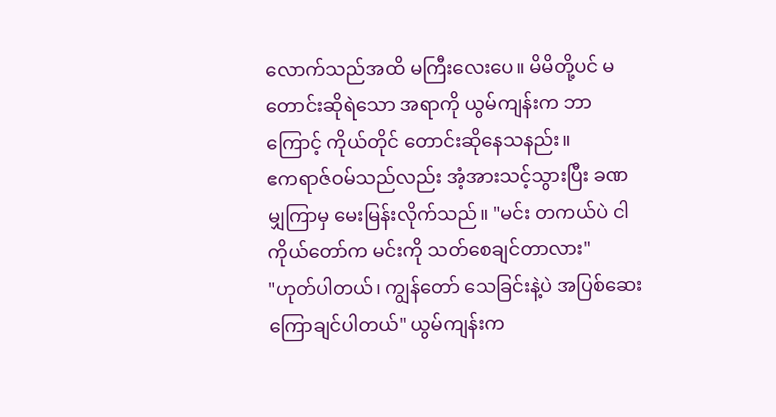လောက်သည်အထိ မကြီးလေးပေ။ မိမိတို့ပင် မတောင်းဆိုရဲသော အရာကို ယွမ်ကျန်းက ဘာကြောင့် ကိုယ်တိုင် တောင်းဆိုနေသနည်း။
ဧကရာဇ်ဝမ်သည်လည်း အံ့အားသင့်သွားပြီး ခဏမျှကြာမှ မေးမြန်းလိုက်သည်။ "မင်း တကယ်ပဲ ငါကိုယ်တော်က မင်းကို သတ်စေချင်တာလား"
"ဟုတ်ပါတယ်၊ ကျွန်တော် သေခြင်းနဲ့ပဲ အပြစ်ဆေးကြောချင်ပါတယ်" ယွမ်ကျန်းက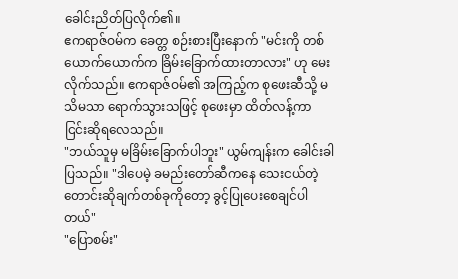ခေါင်းညိတ်ပြလိုက်၏။
ဧကရာဇ်ဝမ်က ခေတ္တ စဉ်းစားပြီးနောက် "မင်းကို တစ်ယောက်ယောက်က ခြိမ်းခြောက်ထားတာလား" ဟု မေးလိုက်သည်။ ဧကရာဇ်ဝမ်၏ အကြည့်က စုဖေးဆီသို့ မသိမသာ ရောက်သွားသဖြင့် စုဖေးမှာ ထိတ်လန့်ကာ ငြင်းဆိုရလေသည်။
"ဘယ်သူမှ မခြိမ်းခြောက်ပါဘူး" ယွမ်ကျန်းက ခေါင်းခါပြသည်။ "ဒါပေမဲ့ ခမည်းတော်ဆီကနေ သေးငယ်တဲ့ တောင်းဆိုချက်တစ်ခုကိုတော့ ခွင့်ပြုပေးစေချင်ပါတယ်"
"ပြောစမ်း"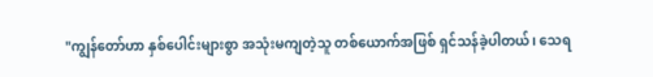"ကျွန်တော်ဟာ နှစ်ပေါင်းများစွာ အသုံးမကျတဲ့သူ တစ်ယောက်အဖြစ် ရှင်သန်ခဲ့ပါတယ်၊ သေရ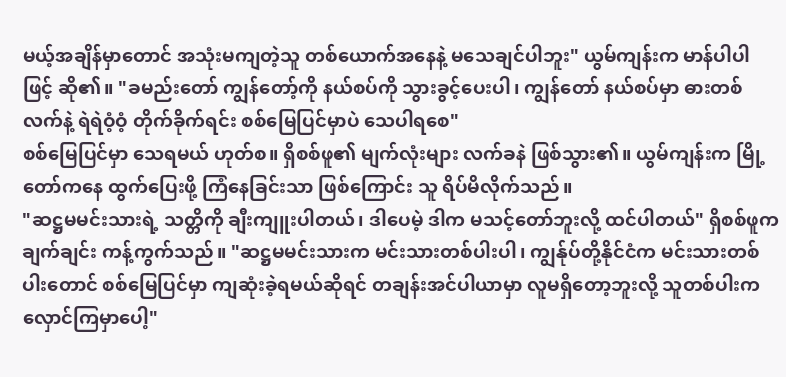မယ့်အချိန်မှာတောင် အသုံးမကျတဲ့သူ တစ်ယောက်အနေနဲ့ မသေချင်ပါဘူး" ယွမ်ကျန်းက မာန်ပါပါဖြင့် ဆို၏။ "ခမည်းတော် ကျွန်တော့်ကို နယ်စပ်ကို သွားခွင့်ပေးပါ၊ ကျွန်တော် နယ်စပ်မှာ ဓားတစ်လက်နဲ့ ရဲရဲဝံ့ဝံ့ တိုက်ခိုက်ရင်း စစ်မြေပြင်မှာပဲ သေပါရစေ"
စစ်မြေပြင်မှာ သေရမယ် ဟုတ်စ။ ရှိစစ်ဖူ၏ မျက်လုံးများ လက်ခနဲ ဖြစ်သွား၏။ ယွမ်ကျန်းက မြို့တော်ကနေ ထွက်ပြေးဖို့ ကြံနေခြင်းသာ ဖြစ်ကြောင်း သူ ရိပ်မိလိုက်သည်။
"ဆဋ္ဌမမင်းသားရဲ့ သတ္တိကို ချီးကျူးပါတယ်၊ ဒါပေမဲ့ ဒါက မသင့်တော်ဘူးလို့ ထင်ပါတယ်" ရှိစစ်ဖူက ချက်ချင်း ကန့်ကွက်သည်။ "ဆဋ္ဌမမင်းသားက မင်းသားတစ်ပါးပါ၊ ကျွန်ုပ်တို့နိုင်ငံက မင်းသားတစ်ပါးတောင် စစ်မြေပြင်မှာ ကျဆုံးခဲ့ရမယ်ဆိုရင် တချန်းအင်ပါယာမှာ လူမရှိတော့ဘူးလို့ သူတစ်ပါးက လှောင်ကြမှာပေါ့"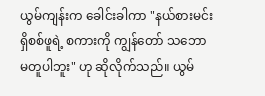ယွမ်ကျန်းက ခေါင်းခါကာ "နယ်စားမင်း ရှိစစ်ဖူရဲ့ စကားကို ကျွန်တော် သဘောမတူပါဘူး" ဟု ဆိုလိုက်သည်။ ယွမ်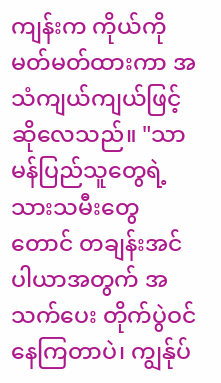ကျန်းက ကိုယ်ကို မတ်မတ်ထားကာ အသံကျယ်ကျယ်ဖြင့် ဆိုလေသည်။ "သာမန်ပြည်သူတွေရဲ့ သားသမီးတွေတောင် တချန်းအင်ပါယာအတွက် အသက်ပေး တိုက်ပွဲဝင်နေကြတာပဲ၊ ကျွန်ုပ်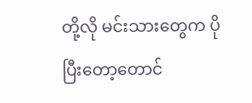တို့လို မင်းသားတွေက ပိုပြီးတော့တောင်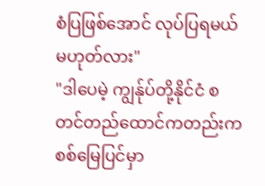စံပြဖြစ်အောင် လုပ်ပြရမယ် မဟုတ်လား"
"ဒါပေမဲ့ ကျွန်ုပ်တို့နိုင်ငံ စတင်တည်ထောင်ကတည်းက စစ်မြေပြင်မှာ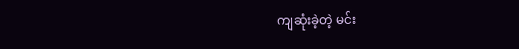ကျဆုံးခဲ့တဲ့ မင်း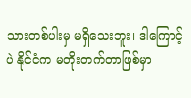သားတစ်ပါးမှ မရှိသေးဘူး၊ ဒါကြောင့်ပဲ နိုင်ငံက မတိုးတက်တာဖြစ်မှာ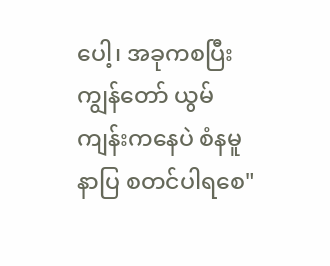ပေါ့၊ အခုကစပြီး ကျွန်တော် ယွမ်ကျန်းကနေပဲ စံနမူနာပြ စတင်ပါရစေ"